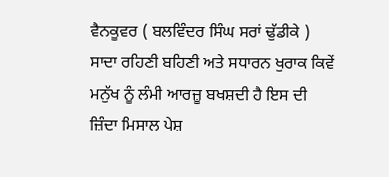ਵੈਨਕੂਵਰ ( ਬਲਵਿੰਦਰ ਸਿੰਘ ਸਰਾਂ ਢੁੱਡੀਕੇ ) ਸਾਦਾ ਰਹਿਣੀ ਬਹਿਣੀ ਅਤੇ ਸਧਾਰਨ ਖੁਰਾਕ ਕਿਵੇਂ ਮਨੁੱਖ ਨੂੰ ਲੰਮੀ ਆਰਜ਼ੂ ਬਖਸ਼ਦੀ ਹੈ ਇਸ ਦੀ ਜ਼ਿੰਦਾ ਮਿਸਾਲ ਪੇਸ਼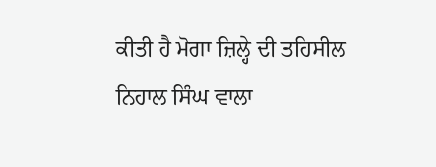ਕੀਤੀ ਹੈ ਮੋਗਾ ਜ਼ਿਲ੍ਹੇ ਦੀ ਤਹਿਸੀਲ ਨਿਹਾਲ ਸਿੰਘ ਵਾਲਾ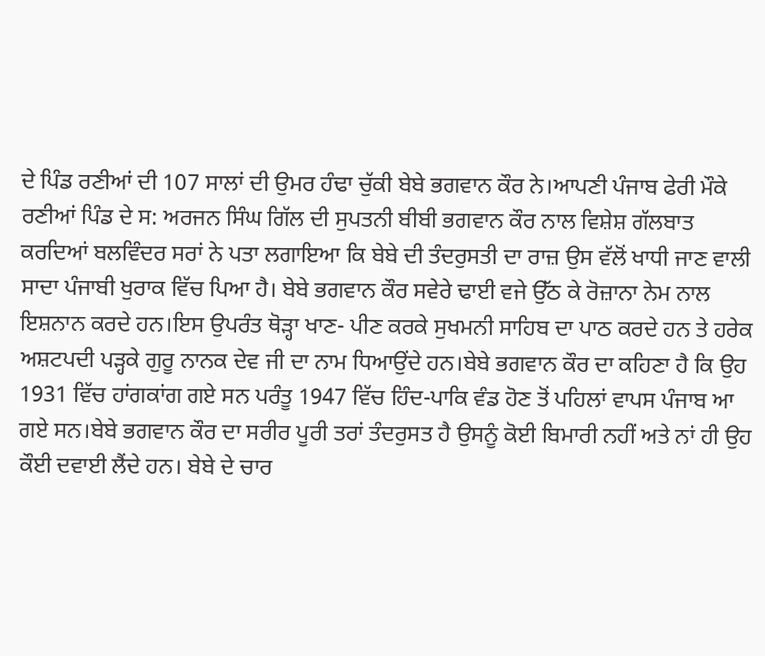ਦੇ ਪਿੰਡ ਰਣੀਆਂ ਦੀ 107 ਸਾਲਾਂ ਦੀ ਉਮਰ ਹੰਢਾ ਚੁੱਕੀ ਬੇਬੇ ਭਗਵਾਨ ਕੌਰ ਨੇ।ਆਪਣੀ ਪੰਜਾਬ ਫੇਰੀ ਮੌਕੇ ਰਣੀਆਂ ਪਿੰਡ ਦੇ ਸ: ਅਰਜਨ ਸਿੰਘ ਗਿੱਲ ਦੀ ਸੁਪਤਨੀ ਬੀਬੀ ਭਗਵਾਨ ਕੌਰ ਨਾਲ ਵਿਸ਼ੇਸ਼ ਗੱਲਬਾਤ ਕਰਦਿਆਂ ਬਲਵਿੰਦਰ ਸਰਾਂ ਨੇ ਪਤਾ ਲਗਾਇਆ ਕਿ ਬੇਬੇ ਦੀ ਤੰਦਰੁਸਤੀ ਦਾ ਰਾਜ਼ ਉਸ ਵੱਲੋਂ ਖਾਧੀ ਜਾਣ ਵਾਲੀ ਸਾਦਾ ਪੰਜਾਬੀ ਖੁਰਾਕ ਵਿੱਚ ਪਿਆ ਹੈ। ਬੇਬੇ ਭਗਵਾਨ ਕੌਰ ਸਵੇਰੇ ਢਾਈ ਵਜੇ ਉੱਠ ਕੇ ਰੋਜ਼ਾਨਾ ਨੇਮ ਨਾਲ ਇਸ਼ਨਾਨ ਕਰਦੇ ਹਨ।ਇਸ ਉਪਰੰਤ ਥੋੜ੍ਹਾ ਖਾਣ- ਪੀਣ ਕਰਕੇ ਸੁਖਮਨੀ ਸਾਹਿਬ ਦਾ ਪਾਠ ਕਰਦੇ ਹਨ ਤੇ ਹਰੇਕ ਅਸ਼ਟਪਦੀ ਪੜ੍ਹਕੇ ਗੁਰੂ ਨਾਨਕ ਦੇਵ ਜੀ ਦਾ ਨਾਮ ਧਿਆਉਂਦੇ ਹਨ।ਬੇਬੇ ਭਗਵਾਨ ਕੌਰ ਦਾ ਕਹਿਣਾ ਹੈ ਕਿ ਉਹ 1931 ਵਿੱਚ ਹਾਂਗਕਾਂਗ ਗਏ ਸਨ ਪਰੰਤੂ 1947 ਵਿੱਚ ਹਿੰਦ-ਪਾਕਿ ਵੰਡ ਹੋਣ ਤੋਂ ਪਹਿਲਾਂ ਵਾਪਸ ਪੰਜਾਬ ਆ ਗਏ ਸਨ।ਬੇਬੇ ਭਗਵਾਨ ਕੌਰ ਦਾ ਸਰੀਰ ਪੂਰੀ ਤਰਾਂ ਤੰਦਰੁਸਤ ਹੈ ਉਸਨੂੰ ਕੋਈ ਬਿਮਾਰੀ ਨਹੀਂ ਅਤੇ ਨਾਂ ਹੀ ਉਹ ਕੌਈ ਦਵਾਈ ਲੈਂਦੇ ਹਨ। ਬੇਬੇ ਦੇ ਚਾਰ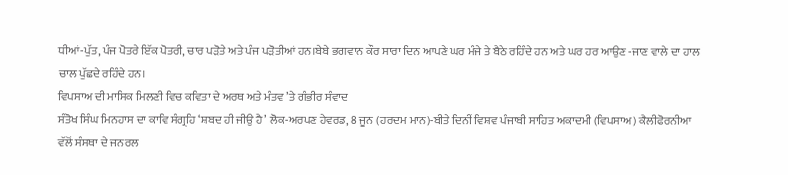ਧੀਆਂ-ਪੁੱਤ, ਪੰਜ ਪੋਤਰੇ ਇੱਕ ਪੋਤਰੀ, ਚਾਰ ਪੜੋਤੇ ਅਤੇ ਪੰਜ ਪੜੋਤੀਆਂ ਹਨ।ਬੇਬੇ ਭਗਵਾਨ ਕੌਰ ਸਾਰਾ ਦਿਨ ਆਪਣੇ ਘਰ ਮੰਜੇ ਤੇ ਬੈਠੇ ਰਹਿੰਦੇ ਹਨ ਅਤੇ ਘਰ ਹਰ ਆਉਣ -ਜਾਣ ਵਾਲੇ ਦਾ ਹਾਲ ਚਾਲ ਪੁੱਛਦੇ ਰਹਿੰਦੇ ਹਨ।
ਵਿਪਸਾਅ ਦੀ ਮਾਸਿਕ ਮਿਲਣੀ ਵਿਚ ਕਵਿਤਾ ਦੇ ਅਰਥ ਅਤੇ ਮੰਤਵ ’ਤੇ ਗੰਭੀਰ ਸੰਵਾਦ
ਸੰਤੋਖ ਸਿੰਘ ਮਿਨਹਾਸ ਦਾ ਕਾਵਿ ਸੰਗ੍ਰਹਿ ‘ਸ਼ਬਦ ਹੀ ਜੀਉ ਹੈ’ ਲੋਕ-ਅਰਪਣ ਹੇਵਰਡ, 8 ਜੂਨ (ਹਰਦਮ ਮਾਨ)-ਬੀਤੇ ਦਿਨੀਂ ਵਿਸ਼ਵ ਪੰਜਾਬੀ ਸਾਹਿਤ ਅਕਾਦਮੀ (ਵਿਪਸਾਅ) ਕੈਲੀਫੋਰਨੀਆ ਵੱਲੋਂ ਸੰਸਥਾ ਦੇ ਜਨਰਲ